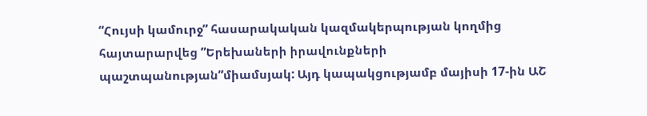“Հույսի կամուրջ” հասարակական կազմակերպության կողմից հայտարարվեց ”Երեխաների իրավունքների պաշտպանության”միամսյակ: Այդ կապակցությամբ մայիսի 17-ին ԱՇ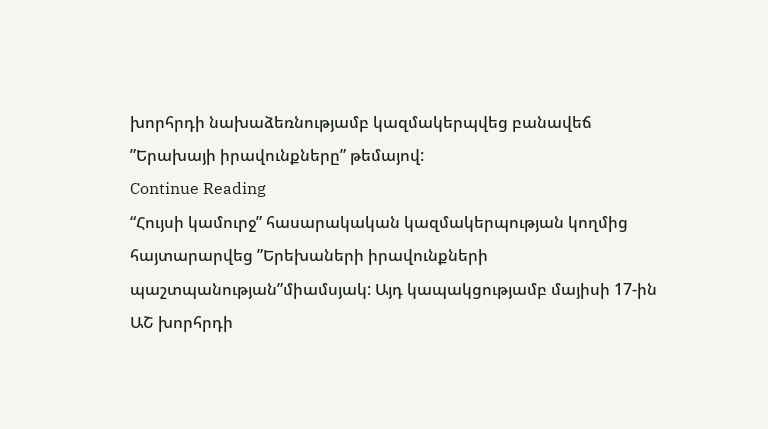խորհրդի նախաձեռնությամբ կազմակերպվեց բանավեճ ”Երախայի իրավունքները” թեմայով:
Continue Reading
“Հույսի կամուրջ” հասարակական կազմակերպության կողմից հայտարարվեց ”Երեխաների իրավունքների պաշտպանության”միամսյակ: Այդ կապակցությամբ մայիսի 17-ին ԱՇ խորհրդի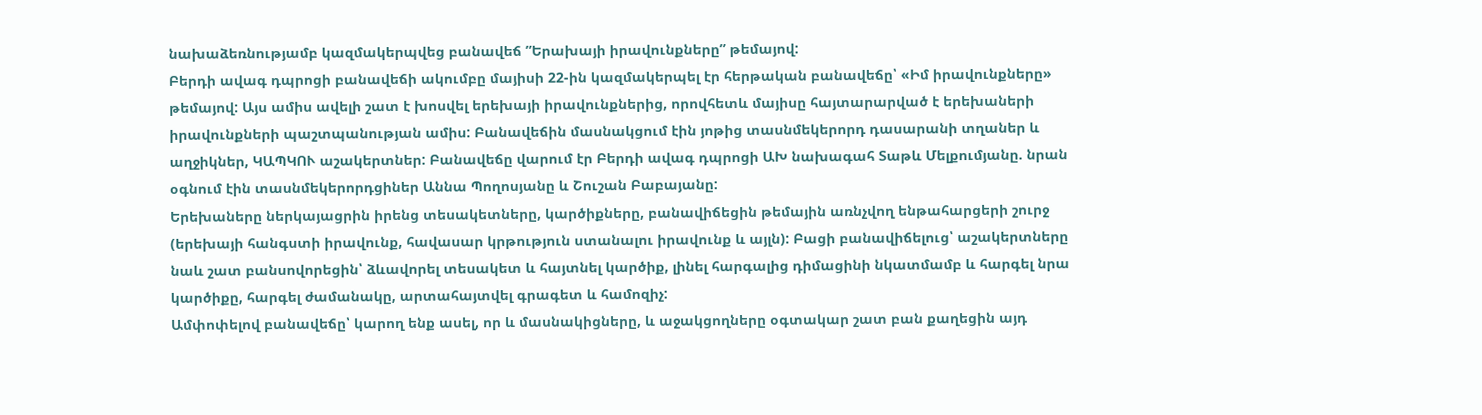նախաձեռնությամբ կազմակերպվեց բանավեճ ”Երախայի իրավունքները” թեմայով:
Բերդի ավագ դպրոցի բանավեճի ակումբը մայիսի 22-ին կազմակերպել էր հերթական բանավեճը՝ «Իմ իրավունքները» թեմայով: Այս ամիս ավելի շատ է խոսվել երեխայի իրավունքներից, որովհետև մայիսը հայտարարված է երեխաների իրավունքների պաշտպանության ամիս: Բանավեճին մասնակցում էին յոթից տասնմեկերորդ դասարանի տղաներ և աղջիկներ, ԿԱՊԿՈՒ աշակերտներ: Բանավեճը վարում էր Բերդի ավագ դպրոցի ԱԽ նախագահ Տաթև Մելքումյանը. նրան օգնում էին տասնմեկերորդցիներ Աննա Պողոսյանը և Շուշան Բաբայանը:
Երեխաները ներկայացրին իրենց տեսակետները, կարծիքները, բանավիճեցին թեմային առնչվող ենթահարցերի շուրջ (երեխայի հանգստի իրավունք, հավասար կրթություն ստանալու իրավունք և այլն): Բացի բանավիճելուց՝ աշակերտները նաև շատ բանսովորեցին՝ ձևավորել տեսակետ և հայտնել կարծիք, լինել հարգալից դիմացինի նկատմամբ և հարգել նրա կարծիքը, հարգել ժամանակը, արտահայտվել գրագետ և համոզիչ:
Ամփոփելով բանավեճը՝ կարող ենք ասել, որ և մասնակիցները, և աջակցողները օգտակար շատ բան քաղեցին այդ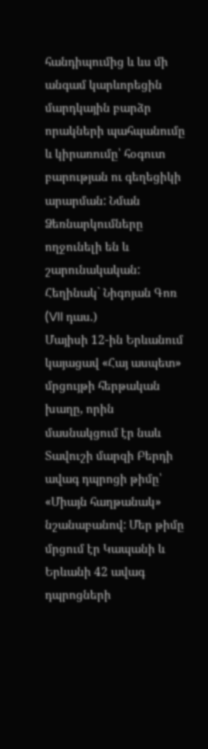հանդիպումից և ևս մի անգամ կարևորեցին մարդկային բարձր որակների պահպանումը և կիրառումը՝ հօգուտ բարության ու գեղեցիկի արարման: Նման Ձեռնարկումները ողջունելի են և շարունակական:
Հեղինակ` Նիգոյան Գոռ (VII դաս.)
Մայիսի 12-ին Երևանում կայացավ «Հայ ասպետ» մրցույթի հերթական խաղը, որին մասնակցում էր նաև
Տավուշի մարզի Բերդի ավագ դպրոցի թիմը՝ «Միայն հաղթանակ» նշանաբանով: Մեր թիմը մրցում էր Կապանի և Երևանի 42 ավագ դպրոցների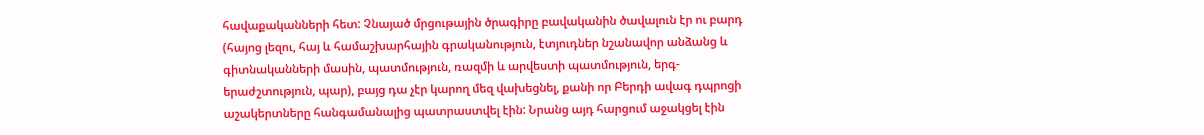հավաքականների հետ: Չնայած մրցութային ծրագիրը բավականին ծավալուն էր ու բարդ (հայոց լեզու, հայ և համաշխարհային գրականություն, էտյուդներ նշանավոր անձանց և գիտնականների մասին, պատմություն, ռազմի և արվեստի պատմություն, երգ-երաժշտություն, պար), բայց դա չէր կարող մեզ վախեցնել, քանի որ Բերդի ավագ դպրոցի աշակերտները հանգամանալից պատրաստվել էին: Նրանց այդ հարցում աջակցել էին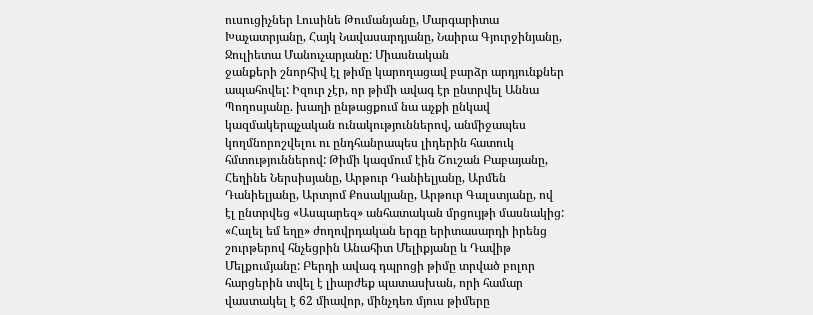ուսուցիչներ Լուսինե Թումանյանը, Մարգարիտա Խաչատրյանը, Հայկ Նավասարդյանը, Նաիրա Գյուրջինյանը, Ջուլիետա Մանուչարյանը: Միասնական
ջանքերի շնորհիվ էլ թիմը կարողացավ բարձր արդյունքներ ապահովել: Իզուր չէր, որ թիմի ավագ էր ընտրվել Աննա Պողոսյանը. խաղի ընթացքում նա աչքի ընկավ կազմակերպչական ունակություններով, անմիջապես կողմնորոշվելու ու ընդհանրապես լիդերին հատուկ հմտություններով: Թիմի կազմում էին Շուշան Բաբայանը, Հեղինե Ներսիսյանը, Արթուր Դանիելյանը, Արմեն
Դանիելյանը, Արտյոմ Քոսակյանը, Արթուր Գալստյանը, ով էլ ընտրվեց «Ասպարեզ» անհատական մրցույթի մասնակից: «Հալել եմ եղը» ժողովրդական երգը երիտասարդի իրենց շուրթերով հնչեցրին Անահիտ Մելիքյանը և Դավիթ Մելքումյանը: Բերդի ավագ դպրոցի թիմը տրված բոլոր հարցերին տվել է լիարժեք պատասխան, որի համար վաստակել է 62 միավոր, մինչդեռ մյուս թիմերը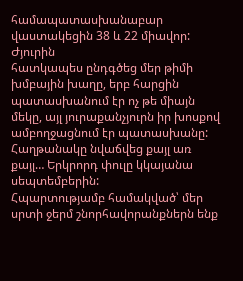համապատասխանաբար վաստակեցին 38 և 22 միավոր: Ժյուրին
հատկապես ընդգծեց մեր թիմի խմբային խաղը, երբ հարցին պատասխանում էր ոչ թե միայն մեկը, այլ յուրաքանչյուրն իր խոսքով ամբողջացնում էր պատասխանը: Հաղթանակը նվաճվեց քայլ առ քայլ… Երկրորդ փուլը կկայանա սեպտեմբերին:
Հպարտությամբ համակված՝ մեր սրտի ջերմ շնորհավորանքներն ենք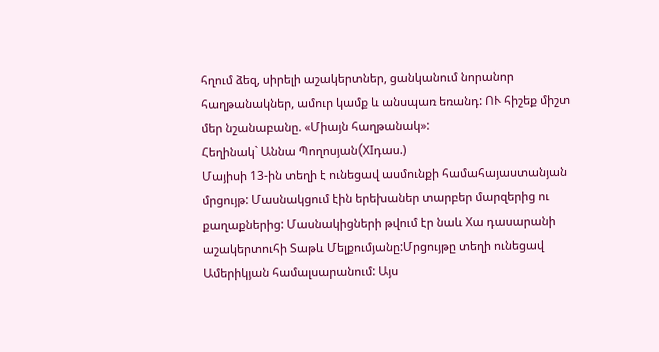հղում ձեզ, սիրելի աշակերտներ, ցանկանում նորանոր հաղթանակներ, ամուր կամք և անսպառ եռանդ: ՈՒ հիշեք միշտ մեր նշանաբանը. «Միայն հաղթանակ»:
Հեղինակ` Աննա Պողոսյան(XIդաս.)
Մայիսի 13-ին տեղի է ունեցավ ասմունքի համահայաստանյան մրցույթ: Մասնակցում էին երեխաներ տարբեր մարզերից ու քաղաքներից: Մասնակիցների թվում էր նաև Xա դասարանի աշակերտուհի Տաթև Մելքումյանը:Մրցույթը տեղի ունեցավ Ամերիկյան համալսարանում: Այս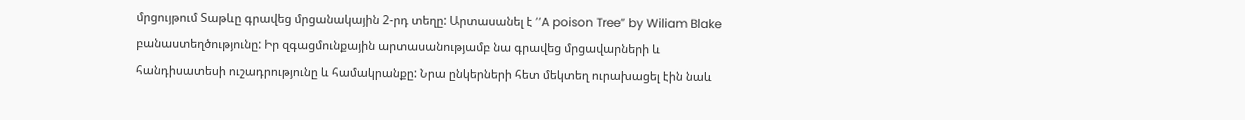մրցույթում Տաթևը գրավեց մրցանակային 2-րդ տեղը: Արտասանել է ’’A poison Tree” by Wiliam Blake բանաստեղծությունը: Իր զգացմունքային արտասանությամբ նա գրավեց մրցավարների և հանդիսատեսի ուշադրությունը և համակրանքը: Նրա ընկերների հետ մեկտեղ ուրախացել էին նաև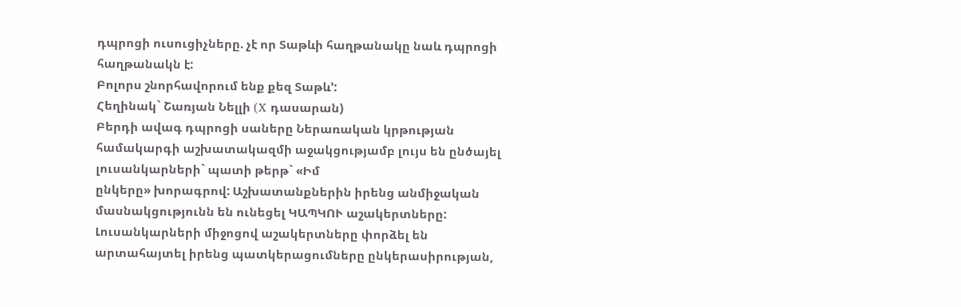դպրոցի ուսուցիչները. չէ որ Տաթևի հաղթանակը նաև դպրոցի հաղթանակն է:
Բոլորս շնորհավորում ենք քեզ Տաթև’:
Հեղինակ` Շառյան Նելլի (X դասարան)
Բերդի ավագ դպրոցի սաները Ներառական կրթության համակարգի աշխատակազմի աջակցությամբ լույս են ընծայել լուսանկարների` պատի թերթ` «Իմ
ընկերը» խորագրով: Աշխատանքներին իրենց անմիջական մասնակցությունն են ունեցել ԿԱՊԿՈՒ աշակերտները:
Լուսանկարների միջոցով աշակերտները փորձել են արտահայտել իրենց պատկերացումները ընկերասիրության,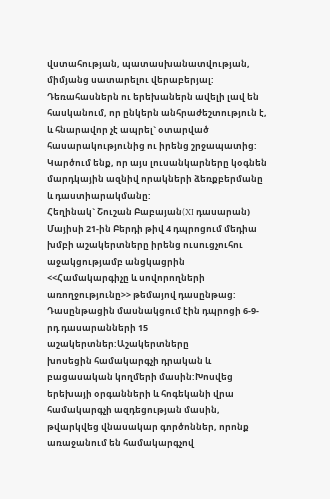վստահության, պատասխանատվության, միմյանց սատարելու վերաբերյալ:
Դեռահասներն ու երեխաներն ավելի լավ են հասկանում, որ ընկերն անհրաժեշտություն է, և հնարավոր չէ ապրել` օտարված հասարակությունից ու իրենց շրջապատից: Կարծում ենք, որ այս լուսանկարները կօգնեն մարդկային ազնիվ որակների ձեռքբերմանը և դաստիարակմանը:
Հեղինակ` Շուշան Բաբայան(XI դասարան)
Մայիսի 21-ին Բերդի թիվ 4 դպրոցում մեդիա խմբի աշակերտները իրենց ուսուցչուհու աջակցությամբ անցկացրին <<Համակարգիչը և սովորողների առողջությունը>> թեմայով դասընթաց: Դասընթացին մասնակցում էին դպրոցի 6-9-րդ դասարանների 15 աշակերտներ:Աշակերտները
խոսեցին համակարգչի դրական և բացասական կողմերի մասին:Խոսվեց երեխայի օրգանների և հոգեկանի վրա համակարգչի ազդեցության մասին, թվարկվեց վնասակար գործոններ, որոնք առաջանում են համակարգչով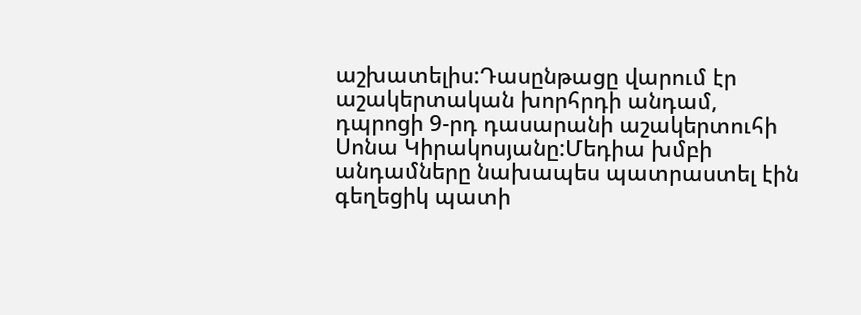աշխատելիս:Դասընթացը վարում էր աշակերտական խորհրդի անդամ, դպրոցի 9-րդ դասարանի աշակերտուհի Սոնա Կիրակոսյանը:Մեդիա խմբի անդամները նախապես պատրաստել էին գեղեցիկ պատի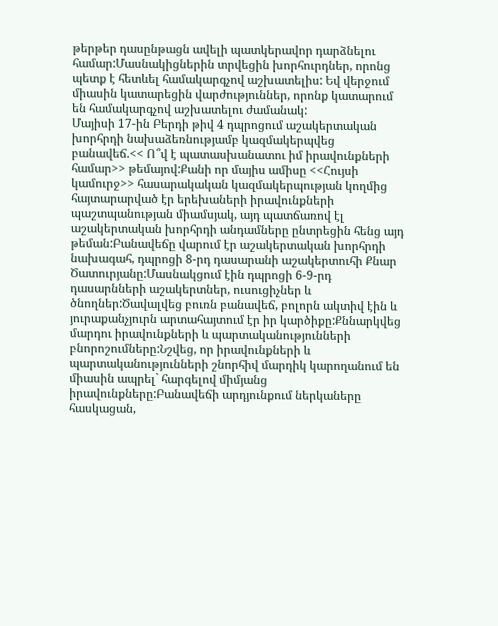թերթեր դասընթացն ավելի պատկերավոր դարձնելու համար:Մասնակիցներին տրվեցին խորհուրդներ, որոնց պետք է հետևել համակարգչով աշխատելիս: Եվ վերջում միասին կատարեցին վարժություններ, որոնք կատարում են համակարգչով աշխատելու ժամանակ:
Մայիսի 17-ին Բերդի թիվ 4 դպրոցում աշակերտական խորհրդի նախաձեռնությամբ կազմակերպվեց բանավեճ.<< Ո՞վ է պատասխանատու իմ իրավունքների համար>> թեմայով:Քանի որ մայիս ամիսը <<Հույսի կամուրջ>> հասարակական կազմակերպության կողմից հայտարարված էր երեխաների իրավունքների պաշտպանության միամսյակ, այդ պատճառով էլ աշակերտական խորհրդի անդամները ընտրեցին հենց այդ թեման:Բանավեճը վարում էր աշակերտական խորհրդի նախագահ, դպրոցի 8-րդ դասարանի աշակերտուհի Քնար Ծատուրյանը:Մասնակցում էին դպրոցի 6-9-րդ դասարնների աշակերտներ, ուսուցիչներ և ծնողներ:Ծավալվեց բուռն բանավեճ, բոլորն ակտիվ էին և յուրաքանչյուրն արտահայտում էր իր կարծիքը:Քննարկվեց մարդու իրավունքների և պարտականությունների բնորոշումները:Նշվեց, որ իրավունքների և պարտականությունների շնորհիվ մարդիկ կարողանում են միասին ապրել` հարգելով միմյանց իրավունքները:Բանավեճի արդյունքում ներկաները հասկացան,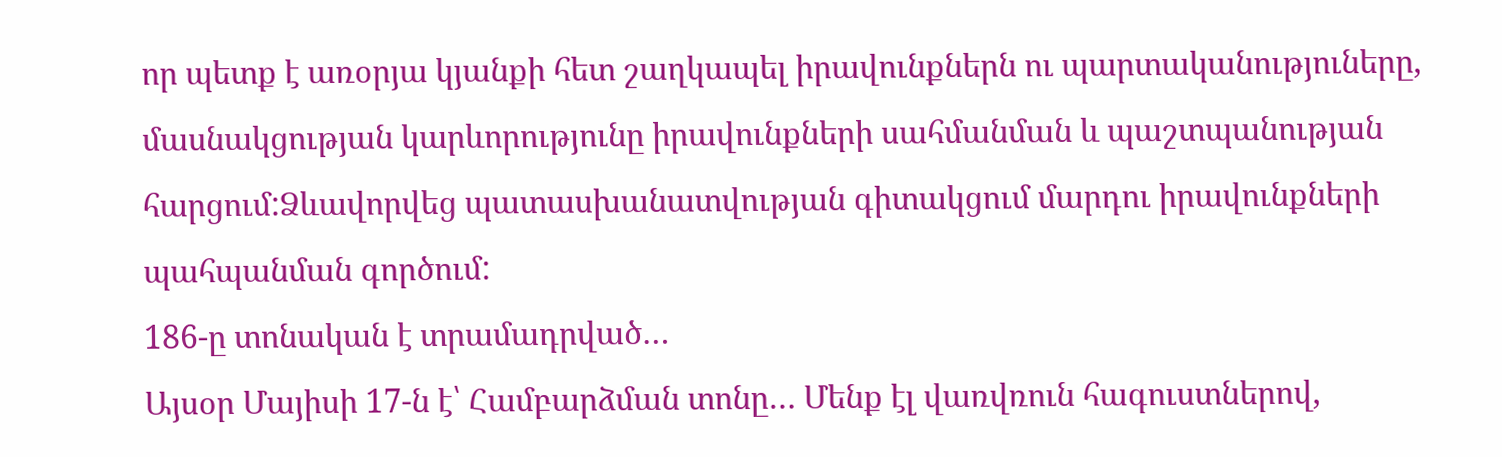որ պետք է առօրյա կյանքի հետ շաղկապել իրավունքներն ու պարտականություները, մասնակցության կարևորությունը իրավունքների սահմանման և պաշտպանության հարցում:Ձևավորվեց պատասխանատվության գիտակցում մարդու իրավունքների պահպանման գործում:
186-ը տոնական է տրամադրված…
Այսօր Մայիսի 17-ն է՝ Համբարձման տոնը… Մենք էլ վառվռուն հագուստներով,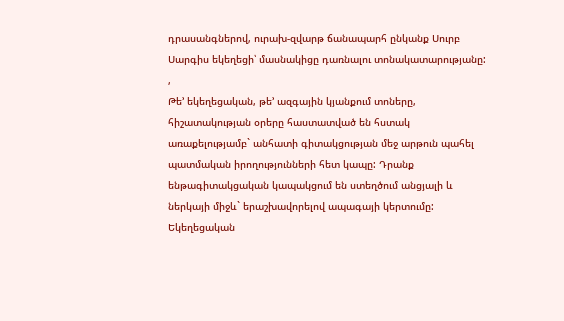դրասանգներով, ուրախ-զվարթ ճանապարհ ընկանք Սուրբ Սարգիս եկեղեցի՝ մասնակիցը դառնալու տոնակատարությանը: ,
Թե’ եկեղեցական, թե’ ազգային կյանքում տոները, հիշատակության օրերը հաստատված են հստակ առաքելությամբ` անհատի գիտակցության մեջ արթուն պահել պատմական իրողությունների հետ կապը: Դրանք ենթագիտակցական կապակցում են ստեղծում անցյալի և ներկայի միջև` երաշխավորելով ապագայի կերտումը:
Եկեղեցական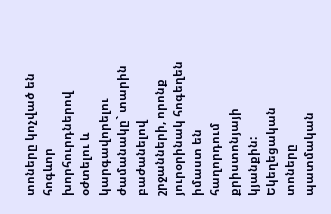տոները կոչված են հոգևոր խորհուրդներով օժտելու և կարգավորելու ժամանակը` տարին բաժանելով շրջանների, որոնք յուրօրինակ հոգեղեն իմաստ են հաղորդում քրիստոնյայի կյանքին: Եկեղեցական տոները պատմական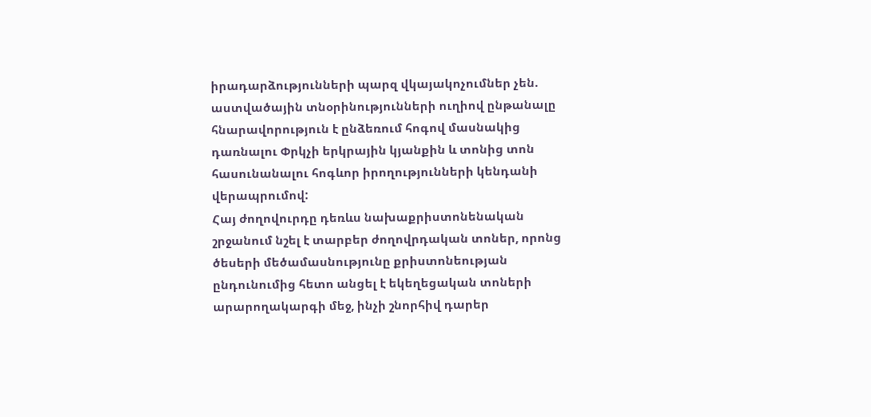իրադարձությունների պարզ վկայակոչումներ չեն. աստվածային տնօրինությունների ուղիով ընթանալը հնարավորություն է ընձեռում հոգով մասնակից դառնալու Փրկչի երկրային կյանքին և տոնից տոն հասունանալու հոգևոր իրողությունների կենդանի վերապրումով:
Հայ ժողովուրդը դեռևս նախաքրիստոնենական շրջանում նշել է տարբեր ժողովրդական տոներ, որոնց ծեսերի մեծամասնությունը քրիստոնեության ընդունումից հետո անցել է եկեղեցական տոների արարողակարգի մեջ, ինչի շնորհիվ դարեր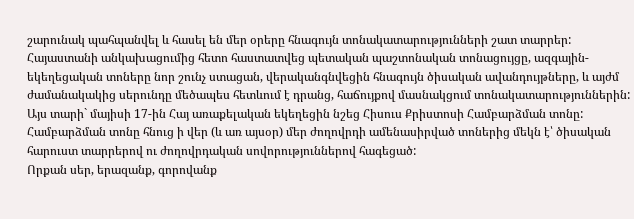շարունակ պահպանվել և հասել են մեր օրերը հնագույն տոնակատարությունների շատ տարրեր:
Հայաստանի անկախացումից հետո հաստատվեց պետական պաշտոնական տոնացույցը, ազգային-եկեղեցական տոները նոր շունչ ստացան, վերականգնվեցին հնագույն ծիսական ավանդույթները, և այժմ ժամանակակից սերունդը մեծապես հետևում է դրանց, հաճույքով մասնակցում տոնակատարություններին:
Այս տարի` մայիսի 17-ին Հայ առաքելական եկեղեցին նշեց Հիսուս Քրիստոսի Համբարձման տոնը:
Համբարձման տոնը հնուց ի վեր (և առ այսօր) մեր ժողովրդի ամենասիրված տոներից մեկն է՝ ծիսական հարուստ տարրերով ու ժողովրդական սովորություններով հագեցած:
Որքան սեր, երազանք, գորովանք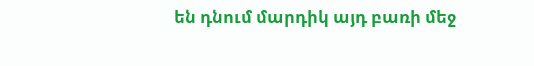են դնում մարդիկ այդ բառի մեջ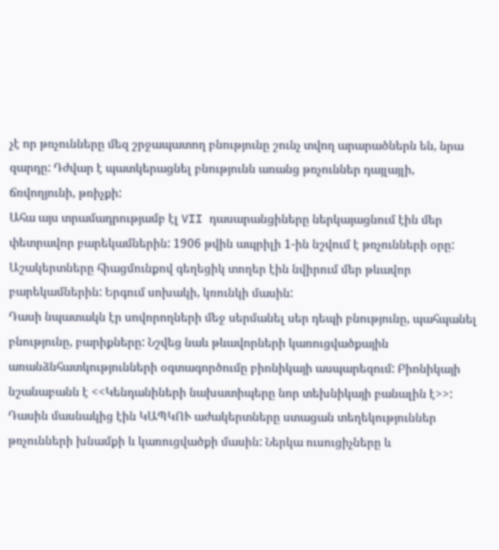չէ որ թռչունները մեզ շրջապատող բնությունը շունչ տվող արարածներն են, նրա զարդը: Դժվար է պատկերացնել բնությունն առանց թռչուններ դայլայլի, ճռվողյունի, թռիչքի:
Ահա այս տրամադրությամբ էլ VII դասարանցիները ներկայացնում էին մեր փետրավոր բարեկամներին: 1906 թվին ապրիլի 1-ին նշվում է թռչունների օրը: Աշակերտները հիացմունքով գեղեցիկ տողեր էին նվիրում մեր թևավոր բարեկամներին: Երգում սոխակի, կռունկի մասին:
Դասի նպատակն էր սովորողների մեջ սերմանել սեր դեպի բնությունը, պահպանել բնությունը, բարիքները: Նշվեց նաև թևավորների կառուցվածքային առանձնհատկությունների օգտագործումը բիոնիկայի ասպարեզում: Բիոնիկայի նշանաբանն է <<Կենդանիների նախատիպերը նոր տեխնիկայի բանալին է>>:
Դասին մասնակից էին ԿԱՊԿՈՒ աժակերտները ստացան տեղեկություններ թռչունների խնամքի և կառուցվածքի մասին: Ներկա ուսուցիչները և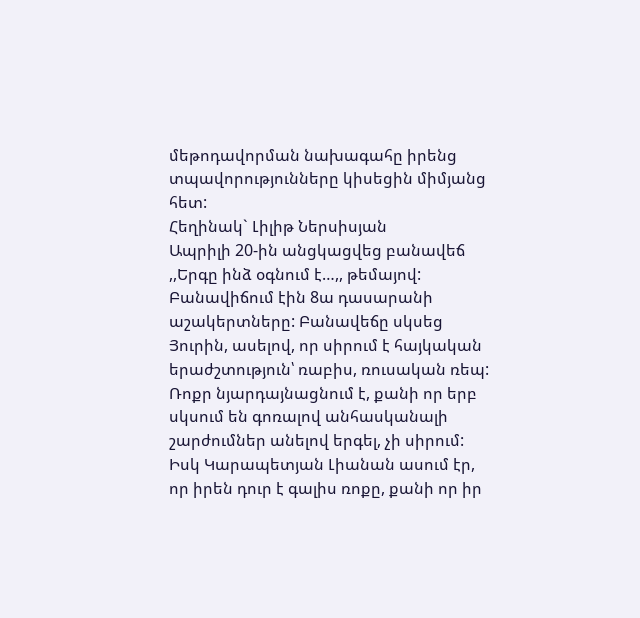մեթոդավորման նախագահը իրենց տպավորությունները կիսեցին միմյանց հետ:
Հեղինակ` Լիլիթ Ներսիսյան
Ապրիլի 20-ին անցկացվեց բանավեճ ,,Երգը ինձ օգնում է…,, թեմայով: Բանավիճում էին 8ա դասարանի աշակերտները: Բանավեճը սկսեց Յուրին, ասելով, որ սիրում է հայկական երաժշտություն՝ ռաբիս, ռուսական ռեպ: Ռոքր նյարդայնացնում է, քանի որ երբ սկսում են գոռալով անհասկանալի շարժումներ անելով երգել, չի սիրում: Իսկ Կարապետյան Լիանան ասում էր, որ իրեն դուր է գալիս ռոքը, քանի որ իր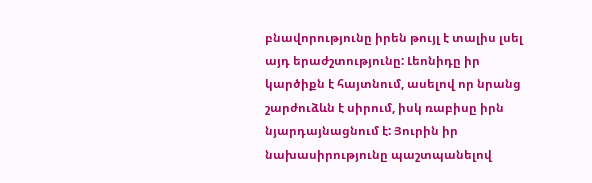բնավորությունը իրեն թույլ է տալիս լսել այդ երաժշտությունը: Լեոնիդը իր կարծիքն է հայտնում, ասելով որ նրանց շարժուձևն է սիրում, իսկ ռաբիսը իրն նյարդայնացնում է: Յուրին իր նախասիրությունը պաշտպանելով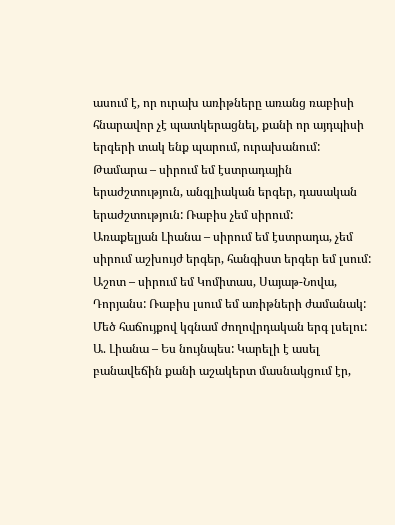ասում է, որ ուրախ առիթները առանց ռաբիսի հնարավոր չէ պատկերացնել, քանի որ այդպիսի երգերի տակ ենք պարում, ուրախանում:
Թամարա – սիրում եմ էստրադային երաժշտություն, անգլիական երգեր, դասական երաժշտություն: Ռաբիս չեմ սիրում:
Առաքելյան Լիանա – սիրում եմ էստրադա, չեմ սիրում աշխույժ երգեր, հանգիստ երգեր եմ լսում:
Աշոտ – սիրում եմ Կոմիտաս, Սայաթ-Նովա, Դորյանս: Ռաբիս լսում եմ առիթների ժամանակ: Մեծ հաճույքով կգնամ ժողովրդական երգ լսելու:
Ա. Լիանա – Ես նույնպես: Կարելի է ասել բանավեճին քանի աշակերտ մասնակցում էր,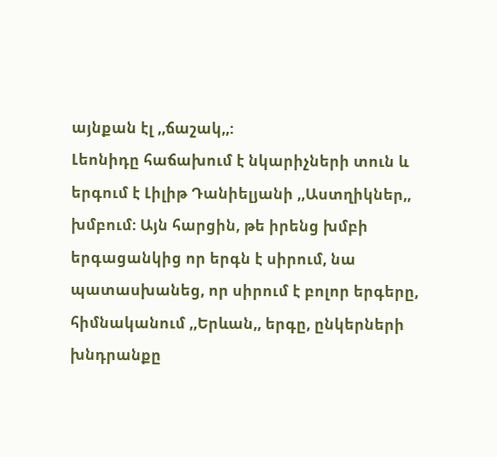այնքան էլ ,,ճաշակ,,:
Լեոնիդը հաճախում է նկարիչների տուն և երգում է Լիլիթ Դանիելյանի ,,Աստղիկներ,, խմբում: Այն հարցին, թե իրենց խմբի երգացանկից որ երգն է սիրում, նա պատասխանեց, որ սիրում է բոլոր երգերը, հիմնականում ,,Երևան,, երգը, ընկերների խնդրանքը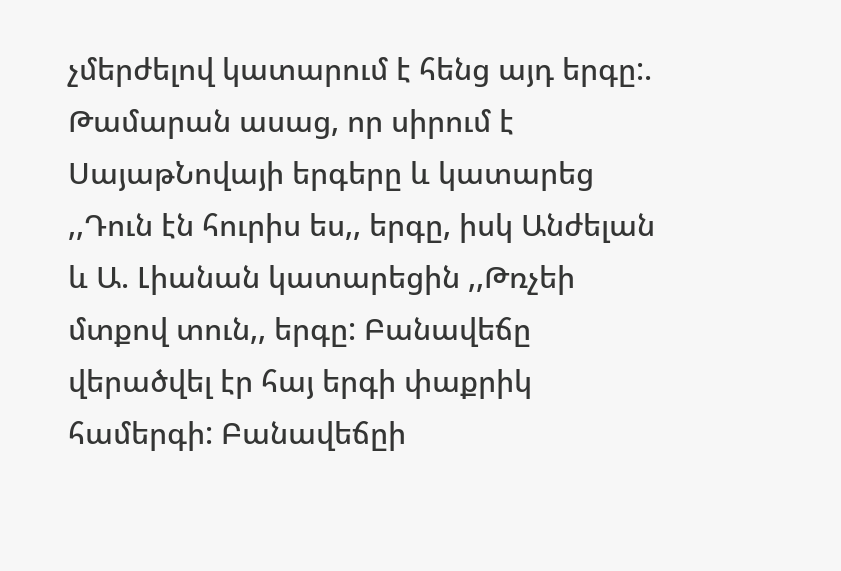չմերժելով կատարում է հենց այդ երգը:.
Թամարան ասաց, որ սիրում է ՍայաթՆովայի երգերը և կատարեց ,,Դուն էն հուրիս ես,, երգը, իսկ Անժելան և Ա. Լիանան կատարեցին ,,Թռչեի մտքով տուն,, երգը: Բանավեճը վերածվել էր հայ երգի փաքրիկ համերգի: Բանավեճըի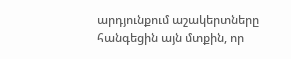արդյունքում աշակերտները հանգեցին այն մտքին, որ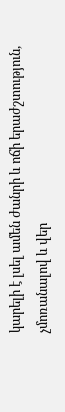կարելի է լսել ամեն ժանրի և ոճի երաժշտություն, չմոռանալով և վեր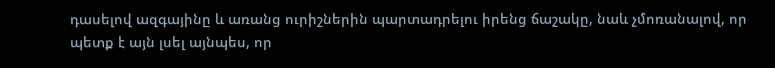դասելով ազգայինը և առանց ուրիշներին պարտադրելու իրենց ճաշակը, նաև չմոռանալով, որ պետք է այն լսել այնպես, որ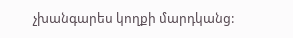չխանգարես կողքի մարդկանց: